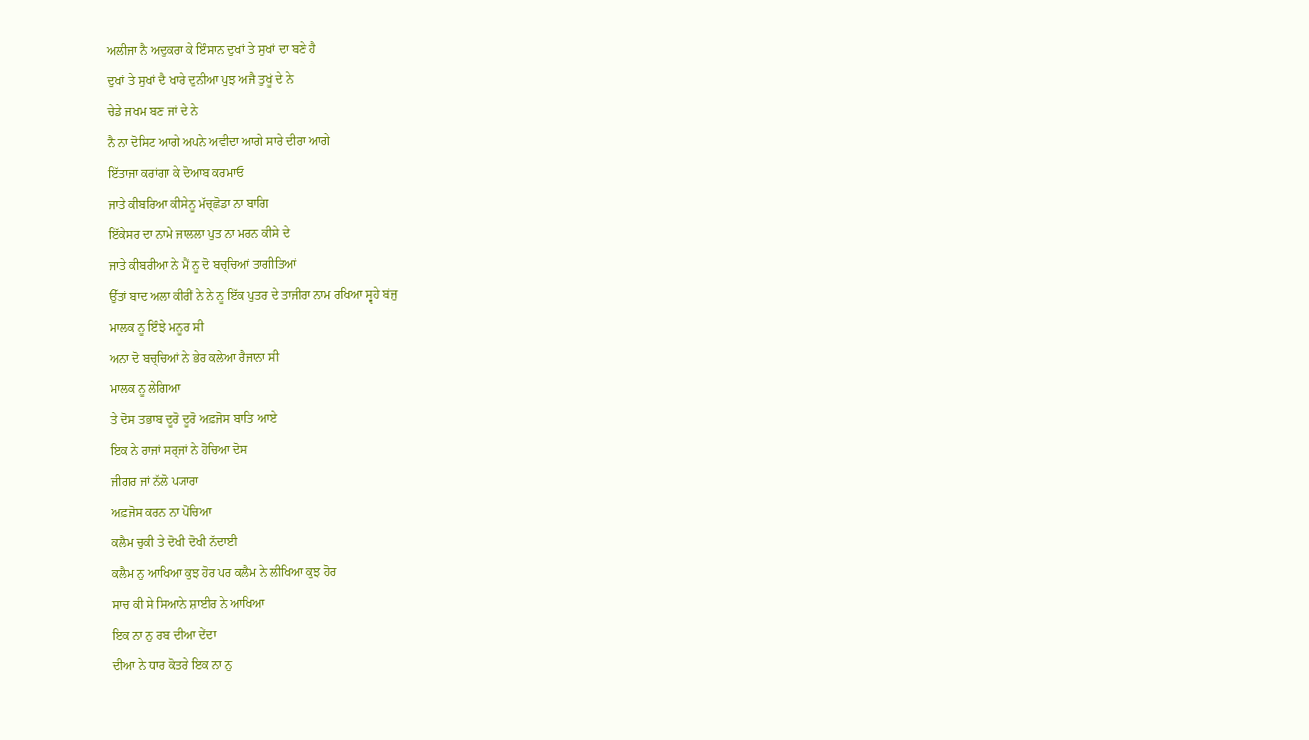ਅਲੀਜਾ ਨੈ ਅਦੁਕਰਾ ਕੇ ਇੰਸਾਨ ਦੁਖਾਂ ਤੇ ਸੁਖਾਂ ਦਾ ਬਣੇ ਹੈ
ਦੁਖਾਂ ਤੇ ਸੁਖਾਂ ਦੈ ਖਾਰੇ ਦੁਨੀਆ ਪੁਝ ਅਜੈ ਤੁਖੂਂ ਦੇ ਨੇ
ਚੇਡੇ ਜਖਮ ਬਣ ਜਾਂ ਦੇ ਨੇ
ਨੈ ਨਾ ਦੋਸਿਟ ਆਗੇ ਅਪਨੇ ਅਵੀਦਾ ਆਗੇ ਸਾਰੇ ਦੀਰਾ ਆਗੇ
ਇੱਤਾਜਾ ਕਰਾਂਗਾ ਕੇ ਦੋਆਬ ਕਰਮਾਓ
ਜਾਤੇ ਕੀਬਰਿਆ ਕੀਸੇਨੂ ਮੱਚ੍ਛੋਡਾ ਨਾ ਬਾਗਿ
ਇੱਕੇਸਰ ਦਾ ਨਾਮੇ ਜਾਲਲਾ ਪੁਤ ਨਾ ਮਰਨ ਕੀਸੇ ਦੇ
ਜਾਤੇ ਕੀਬਰੀਆ ਨੇ ਮੈਂ ਨੂ ਦੋ ਬਚ੍ਚਿਆਂ ਤਾਗੀਤਿਆਂ
ਉੱਤਾਂ ਬਾਦ ਅਲਾ ਕੀਰੀਂ ਨੇ ਨੇ ਨੂ ਇੱਕ ਪੁਤਰ ਦੇ ਤਾਜੀਰਾ ਨਾਮ ਰਖਿਆ ਸ੍ਵਹੇ ਬਂਜੁ
ਮਾਲਕ ਨੂ ਇੰਝੇ ਮਨੂਰ ਸੀ
ਅਨਾ ਦੋ ਬਚ੍ਚਿਆਂ ਨੇ ਭੇਰ ਕਲੇਆ ਰੈਜਾਨਾ ਸੀ
ਮਾਲਕ ਨੂ ਲੇਗਿਆ
ਤੇ ਦੋਸ ਤਭਾਬ ਦੂਰੋ ਦੂਰੋ ਅਫ਼ਜੋਸ ਬਾਤਿ ਆਏ
ਇਕ ਨੇ ਰਾਜਾਂ ਸਰ੍ਜਾਂ ਨੇ ਹੋਚਿਆ ਦੋਸ
ਜੀਗਰ ਜਾਂ ਨੱਲੋ ਪ੍ਯਾਰਾ
ਅਫ਼ਜੋਸ ਕਰਨ ਨਾ ਪੋਂਚਿਆ
ਕਲੈਮ ਚੁਕੀ ਤੇ ਦੋਖੀ ਦੋਖੀ ਨੱਦਾਈ
ਕਲੈਮ ਨੁ ਆਖਿਆ ਕੁਝ ਹੋਰ ਪਰ ਕਲੈਮ ਨੇ ਲੀਖਿਆ ਕੁਝ ਹੋਰ
ਸਾਚ ਕੀ ਸੇ ਸਿਆਨੇ ਸ਼ਾਈਰ ਨੇ ਆਖਿਆ
ਇਕ ਨਾ ਨੁ ਰਬ ਦੀਆ ਦੇਂਦਾ
ਦੀਆ ਨੇ ਧਾਰ ਕੋਤਰੇ ਇਕ ਨਾ ਨੁ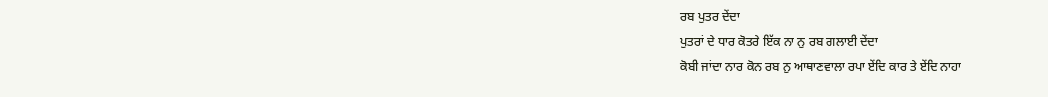ਰਬ ਪੁਤਰ ਦੇਂਦਾ
ਪੁਤਰਾਂ ਦੇ ਧਾਰ ਕੋਤਰੇ ਇੱਕ ਨਾ ਨੁ ਰਬ ਗਲਾਈ ਦੇਂਦਾ
ਕੋਬੀ ਜਾਂਦਾ ਨਾਰ ਕੋਨ ਰਬ ਨੁ ਆਥਾਣਵਾਲਾ ਰਪਾ ਏਂਦਿ ਕਾਰ ਤੇ ਏਂਦਿ ਨਾਹਾ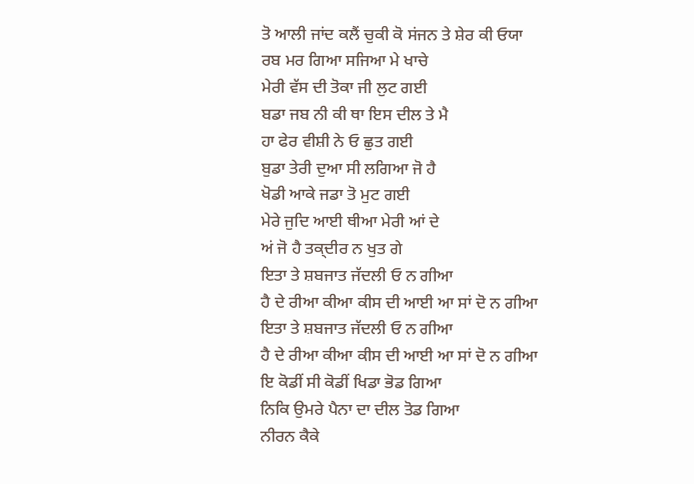ਤੋ ਆਲੀ ਜਾਂਦ ਕਲੈਂ ਚੁਕੀ ਕੋ ਸਂਜਨ ਤੇ ਸ਼ੇਰ ਕੀ ਓਯਾ
ਰਬ ਮਰ ਗਿਆ ਸਜਿਆ ਮੇ ਖਾਚੇ
ਮੇਰੀ ਵੱਸ ਦੀ ਤੋਕਾ ਜੀ ਲੁਟ ਗਈ
ਬਡਾ ਜਬ ਨੀ ਕੀ ਥਾ ਇਸ ਦੀਲ ਤੇ ਮੈ
ਹਾ ਫੇਰ ਵੀਸ਼ੀ ਨੇ ਓ ਛੁਤ ਗਈ
ਬੁਡਾ ਤੇਰੀ ਦੁਆ ਸੀ ਲਗਿਆ ਜੋ ਹੈ
ਖੋਡੀ ਆਕੇ ਜਡਾ ਤੋ ਮੁਟ ਗਈ
ਮੇਰੇ ਜੁਦਿ ਆਈ ਥੀਆ ਮੇਰੀ ਆਂ ਦੇ
ਅਂ ਜੋ ਹੈ ਤਕ੍ਦੀਰ ਨ ਖੁਤ ਗੇ
ਇਤਾ ਤੇ ਸ਼ਬਜਾਤ ਜੱਦਲੀ ਓ ਨ ਗੀਆ
ਹੈ ਦੇ ਰੀਆ ਕੀਆ ਕੀਸ ਦੀ ਆਈ ਆ ਸਾਂ ਦੋ ਨ ਗੀਆ
ਇਤਾ ਤੇ ਸ਼ਬਜਾਤ ਜੱਦਲੀ ਓ ਨ ਗੀਆ
ਹੈ ਦੇ ਰੀਆ ਕੀਆ ਕੀਸ ਦੀ ਆਈ ਆ ਸਾਂ ਦੋ ਨ ਗੀਆ
ਇ ਕੋਡੀਂ ਸੀ ਕੋਡੀਂ ਖਿਡਾ ਭੋਡ ਗਿਆ
ਨਿਕਿ ਉਮਰੇ ਪੈਨਾ ਦਾ ਦੀਲ ਤੋਡ ਗਿਆ
ਨੀਰਨ ਕੈਕੇ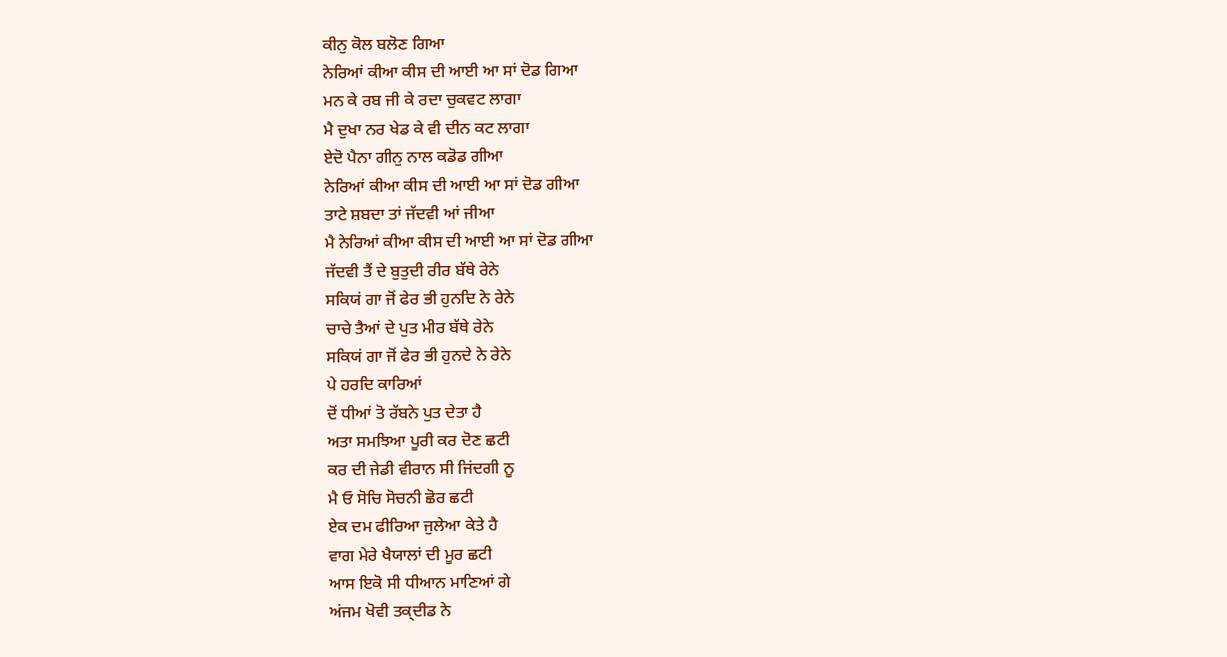ਕੀਨੁ ਕੋਲ ਬਲੋਣ ਗਿਆ
ਨੇਰਿਆਂ ਕੀਆ ਕੀਸ ਦੀ ਆਈ ਆ ਸਾਂ ਦੋਡ ਗਿਆ
ਮਨ ਕੇ ਰਬ ਜੀ ਕੇ ਰਦਾ ਚੁਕਵਟ ਲਾਗਾ
ਮੈ ਦੁਖਾ ਨਰ ਖੇਡ ਕੇ ਵੀ ਦੀਨ ਕਟ ਲਾਗਾ
ਏਦੋ ਪੈਨਾ ਗੀਨੁ ਨਾਲ ਕਡੋਡ ਗੀਆ
ਨੇਰਿਆਂ ਕੀਆ ਕੀਸ ਦੀ ਆਈ ਆ ਸਾਂ ਦੋਡ ਗੀਆ
ਤਾਟੇ ਸ਼ਬਦਾ ਤਾਂ ਜੱਦਵੀ ਆਂ ਜੀਆ
ਮੈ ਨੇਰਿਆਂ ਕੀਆ ਕੀਸ ਦੀ ਆਈ ਆ ਸਾਂ ਦੋਡ ਗੀਆ
ਜੱਦਵੀ ਤੈਂ ਦੇ ਬੁਤੁਦੀ ਰੀਰ ਬੱਥੇ ਰੇਨੇ
ਸਕਿਯਂ ਗਾ ਜੋਂ ਫੇਰ ਭੀ ਹੁਨਦਿ ਨੇ ਰੇਨੇ
ਚਾਚੇ ਤੈਆਂ ਦੇ ਪੁਤ ਮੀਰ ਬੱਥੇ ਰੇਨੇ
ਸਕਿਯਂ ਗਾ ਜੋਂ ਫੇਰ ਭੀ ਹੁਨਦੇ ਨੇ ਰੇਨੇ
ਪੇ ਹਰਦਿ ਕਾਰਿਆਂ
ਦੋਂ ਧੀਆਂ ਤੋ ਰੱਬਨੇ ਪੁਤ ਦੇਤਾ ਹੈ
ਅਤਾ ਸਮਝਿਆ ਪੂਰੀ ਕਰ ਦੋਣ ਛਟੀ
ਕਰ ਦੀ ਜੇਡੀ ਵੀਰਾਨ ਸੀ ਜਿਂਦਗੀ ਨੂ
ਮੈ ਓ ਸੋਚਿ ਸੋਚਨੀ ਛੋਰ ਛਟੀ
ਏਕ ਦਮ ਫੀਰਿਆ ਜੁਲੇਆ ਕੇਤੇ ਹੈ
ਵਾਗ ਮੇਰੇ ਖੈਯਾਲਾਂ ਦੀ ਮੂਰ ਛਟੀ
ਆਸ ਇਕੋ ਸੀ ਧੀਆਨ ਮਾਣਿਆਂ ਗੇ
ਅਂਜਮ ਖੋਵੀ ਤਕ੍ਦੀਡ ਨੇ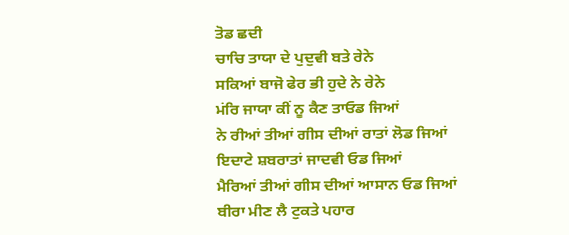ਤੋਡ ਛਦੀ
ਚਾਚਿ ਤਾਯਾ ਦੇ ਪੁਦੁਵੀ ਬਤੇ ਰੇਨੇ
ਸਕਿਆਂ ਬਾਜੋ ਫੇਰ ਭੀ ਹੁਦੇ ਨੇ ਰੇਨੇ
ਮਂਰਿ ਜਾਯਾ ਕੀਂ ਨੂ ਕੈਣ ਤਾਓਡ ਜਿਆਂ
ਨੇ ਰੀਆਂ ਤੀਆਂ ਗੀਸ ਦੀਆਂ ਰਾਤਾਂ ਲੋਡ ਜਿਆਂ
ਇਦਾਟੇ ਸ਼ਬਰਾਤਾਂ ਜਾਦਵੀ ਓਡ ਜਿਆਂ
ਮੈਰਿਆਂ ਤੀਆਂ ਗੀਸ ਦੀਆਂ ਆਸਾਨ ਓਡ ਜਿਆਂ
ਬੀਰਾ ਮੀਣ ਲੈ ਟੁਕਤੇ ਪਹਾਰ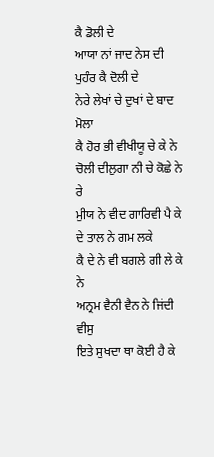ਕੈ ਡੋਲੀ ਦੇ
ਆਯਾ ਨਾਂ ਜਾਦ ਨੇਸ ਦੀ ਪੁਹੰਰ ਕੈ ਦੋਲੀ ਦੇ
ਨੇਰੇ ਲੇਖਾਂ ਚੇ ਦੁਖਾਂ ਦੇ ਬਾਦ ਮੋਲਾ
ਕੈ ਹੋਰ ਭੀ ਵੀਖੀਯੂ ਚੇ ਕੇ ਨੇ
ਚੋਲੀ ਦੀਲੁਗਾ ਨੀ ਚੇ ਕੋਛੇ ਨੇ ਰੇ
ਮੁੀਯ ਨੇ ਵੀਦ ਗਾਰਿਵੀ ਪੈ ਕੇ
ਦੇ ਤਾਲ ਨੇ ਗਮ ਲਕੇ
ਕੈ ਦੇ ਨੇ ਵੀ ਬਗਲੇ ਗੀ ਲੇ ਕੇ ਨੇ
ਅਨ੍ਰਮ ਵੈਨੀ ਵੈਨ ਨੇ ਜਿਂਦੀ ਵੀਸੁ
ਇਤੇ ਸੁਖਦਾ ਥਾ ਕੋਈ ਹੈ ਕੇ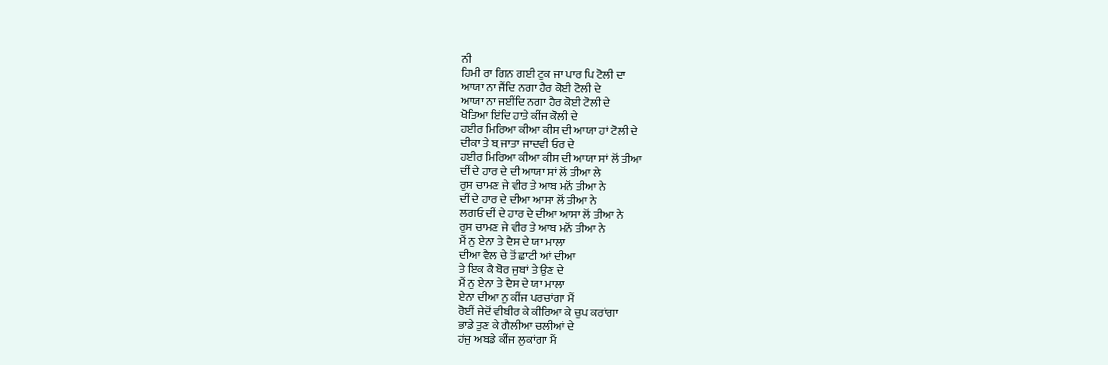ਨੀ
ਹਿਮੀ ਰਾ ਗਿਨ ਗਈ ਟੁਕ ਜਾ ਪਾਰ ਪਿ ਟੋਲੀ ਦਾ
ਆਯਾ ਨਾ ਜੈਂਦਿ ਨਗਾ ਹੈਰ ਕੋਈ ਟੋਲੀ ਦੇ
ਆਯਾ ਨਾ ਜਈਂਦਿ ਨਗਾ ਹੈਰ ਕੋਈ ਟੋਲੀ ਦੇ
ਖੋਤਿਆ ਇਂਦਿ ਹਾਤੇ ਕੀਂਜ ਕੋਲੀ ਦੇ
ਹਈਰ ਮਿਰਿਆ ਕੀਆ ਕੀਸ ਦੀ ਆਯਾ ਹਾਂ ਟੋਲੀ ਦੇ
ਦੀਕਾ ਤੇ ਬ਼ ਜਾਤਾ ਜਾਦਵੀ ਓਰ ਦੇ
ਹਈਰ ਮਿਰਿਆ ਕੀਆ ਕੀਸ ਦੀ ਆਯਾ ਸਾਂ ਲੋਂ ਤੀਆ
ਦੀਂ ਦੇ ਹਾਰ ਦੇ ਦੀ ਆਯਾ ਸਾਂ ਲੋਂ ਤੀਆ ਲੇ
ਰੁਸ ਚਾਮਣ ਜੇ ਵੀਰ ਤੇ ਆਬ ਮਨੋਂ ਤੀਆ ਨੇ
ਦੀਂ ਦੇ ਹਾਰ ਦੇ ਦੀਆ ਆਸਾ ਲੋਂ ਤੀਆ ਨੇ
ਲਗਓ ਦੀਂ ਦੇ ਹਾਰ ਦੇ ਦੀਆ ਆਸਾ ਲੋਂ ਤੀਆ ਨੇ
ਰੁਸ ਚਾਮਣ ਜੇ ਵੀਰ ਤੇ ਆਬ ਮਨੋਂ ਤੀਆ ਨੇ
ਮੈਂ ਨੁ ਏਨਾ ਤੇ ਦੈਸ ਦੇ ਯਾ ਮਾਲਾ
ਦੀਆ ਵੈਲ ਚੇ ਤੋਂ ਛਾਟੀ ਆਂ ਦੀਆ
ਤੇ ਇਕ ਕੈ ਬੋਰ ਜੁਬਾਂ ਤੇ ਉਣ ਦੇ
ਮੈਂ ਨੁ ਏਨਾ ਤੇ ਦੈਸ ਦੇ ਯਾ ਮਾਲਾ
ਏਨਾ ਦੀਆ ਨੁ ਕੀਂਜ ਪਰਚਾਂਗਾ ਮੈਂ
ਰੋਈਂ ਜੇਦੋਂ ਵੀਬੀਰ ਕੇ ਕੀਰਿਆ ਕੇ ਚੁਪ ਕਰਾਂਗਾ
ਭਾਡੇ ਤੁਣ ਕੇ ਗੈਲੀਆ ਚਲੀਆਂ ਦੇ
ਹਂਜੁ ਅਬਡੇ ਕੀਂਜ ਲੁਕਾਂਗਾ ਮੈਂ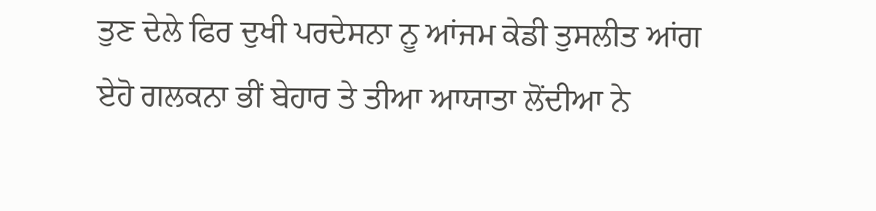ਤੁਣ ਦੇਲੇ ਫਿਰ ਦੁਖੀ ਪਰਦੇਸਨਾ ਨੂ ਆਂਜਮ ਕੇਡੀ ਤੁਸਲੀਤ ਆਂਗ
ਏਹੋ ਗਲਕਨਾ ਭੀਂ ਬੇਹਾਰ ਤੇ ਤੀਆ ਆਯਾਤਾ ਲੋਂਦੀਆ ਨੇ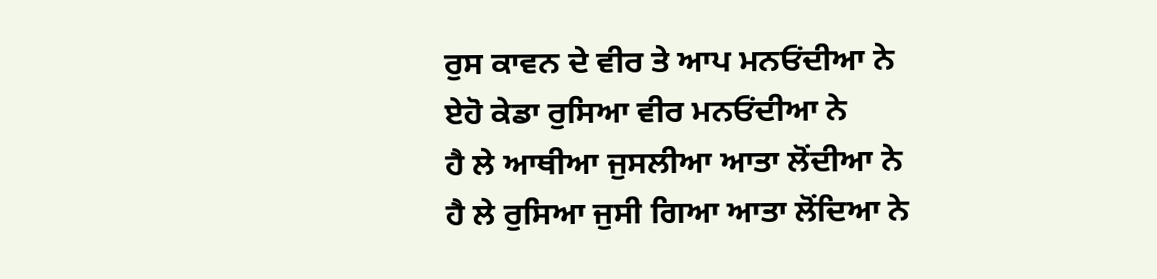ਰੁਸ ਕਾਵਨ ਦੇ ਵੀਰ ਤੇ ਆਪ ਮਨਓਂਦੀਆ ਨੇ
ਏਹੋ ਕੇਡਾ ਰੁਸਿਆ ਵੀਰ ਮਨਓਂਦੀਆ ਨੇ
ਹੈ ਲੇ ਆਥੀਆ ਜੁਸਲੀਆ ਆਤਾ ਲੋਂਦੀਆ ਨੇ
ਹੈ ਲੇ ਰੁਸਿਆ ਜੁਸੀ ਗਿਆ ਆਤਾ ਲੋਂਦਿਆ ਨੇ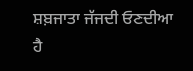ਸ਼ਬ਼ਜਾਤਾ ਜੱਜਦੀ ਓਣਦੀਆ
ਹੈ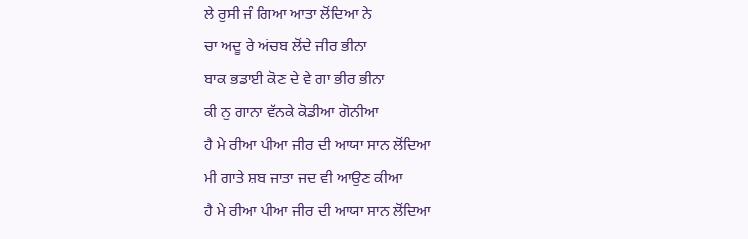ਲੇ ਰੁਸੀ ਜੰ ਗਿਆ ਆਤਾ ਲੋਂਦਿਆ ਨੇ
ਚਾ ਅਦੂ ਰੇ ਅਂਚਬ ਲੋਂਦੇ ਜੀਰ ਭੀਨਾ
ਬਾਕ ਭਡਾਈ ਕੋਣ ਦੇ ਵੇ ਗਾ ਭੀਰ ਭੀਨਾ
ਕੀ ਨੁ ਗਾਨਾ ਵੱਨਕੇ ਕੋਡੀਆ ਗੋਨੀਆ
ਹੈ ਮੇ ਰੀਆ ਪੀਆ ਜੀਰ ਦੀ ਆਯਾ ਸਾਨ ਲੋਂਦਿਆ
ਮੀ ਗਾਤੇ ਸ਼ਬ ਜਾਤਾ ਜਦ ਵੀ ਆਉਣ ਕੀਆ
ਹੈ ਮੇ ਰੀਆ ਪੀਆ ਜੀਰ ਦੀ ਆਯਾ ਸਾਨ ਲੋਂਦਿਆ